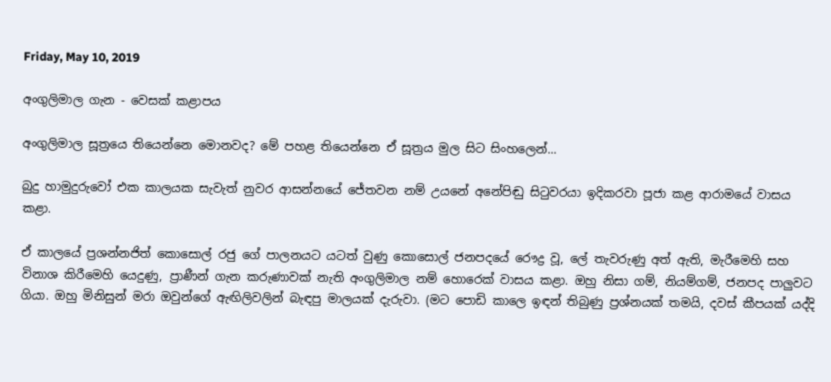Friday, May 10, 2019

අංගුලිමාල ගැන - වෙසක් කළාපය

අංගුලිමාල සූත්‍රයෙ තියෙන්නෙ මොනවද? මේ පහළ තියෙන්නෙ ඒ සූත්‍රය මුල සිට සිංහලෙන්...

බුදු හාමුදුරුවෝ එක කාලයක සැවැත් නුවර ආසන්නයේ ජේතවන නම් උයනේ අනේපිඬු සිටුවරයා ඉදිකරවා පූජා කළ ආරාමයේ වාසය කළා.

ඒ කාලයේ ප්‍රශන්නජිත් කොසොල් රජු ගේ පාලනයට යටත් වුණු කොසොල් ජනපදයේ රෞද්‍ර වූ, ලේ තැවරුණු අත් ඇති, මැරීමෙහි සහ විනාශ කිරීමෙහි යෙදුණු, ප්‍රාණීන් ගැන කරුණාවක් නැති අංගුලිමාල නම් හොරෙක් වාසය කළා. ඔහු නිසා ගම්, නියම්ගම්, ජනපද පාලුවට ගියා. ඔහු මිනිසුන් මරා ඔවුන්ගේ ඇඟිලිවලින් බැඳපු මාලයක් දැරුවා. (මට පොඩි කාලෙ ඉඳන් තිබුණු ප්‍රශ්නයක් තමයි, දවස් කීපයක් යද්දි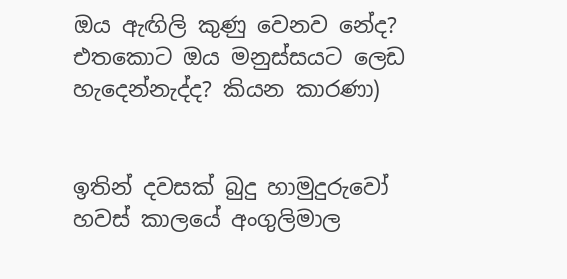ඔය ඇඟිලි කුණු වෙනව නේද? එතකොට ඔය මනුස්සයට ලෙඩ හැදෙන්නැද්ද? කියන කාරණා)


ඉතින් දවසක් බුදු හාමුදුරුවෝ හවස් කාලයේ අංගුලිමාල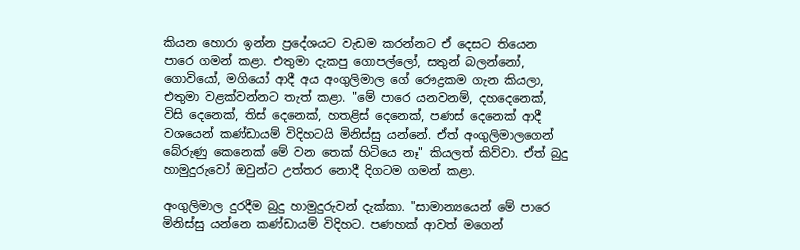කියන හොරා ඉන්න ප්‍රදේශයට වැඩම කරන්නට ඒ දෙසට තියෙන පාරෙ ගමන් කළා. එතුමා දැකපු ගොපල්ලෝ, සතුන් බලන්නෝ, ගොවියෝ, මගියෝ ආදී අය අංගුලිමාල ගේ රෞද්‍රකම ගැන කියලා, එතුමා වළක්වන්නට තැත් කළා. "මේ පාරෙ යනවනම්, දහදෙනෙක්, විසි දෙනෙක්, තිස් දෙනෙක්, හතළිස් දෙනෙක්, පණස් දෙනෙක් ආදී වශයෙන් කණ්ඩායම් විදිහටයි මිනිස්සු යන්නේ. ඒත් අංගුලිමාලගෙන් බේරුණු කෙනෙක් මේ වන තෙක් හිටියෙ නෑ" කියලත් කිව්වා. ඒත් බුදු හාමුදුරුවෝ ඔවුන්ට උත්තර නොදී දිගටම ගමන් කළා.

අංගුලිමාල දුරදීම බුදු හාමුදුරුවන් දැක්කා. "සාමාන්‍යයෙන් මේ පාරෙ මිනිස්සු යන්නෙ කණ්ඩායම් විදිහට. පණහක් ආවත් මගෙන්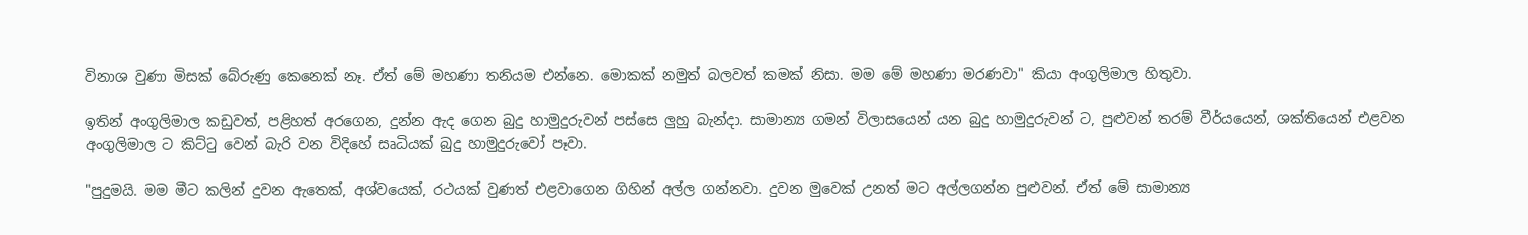විනාශ වුණා මිසක් බේරුණු කෙනෙක් නෑ. ඒත් මේ මහණා තනියම එන්නෙ. මොකක් නමුත් බලවත් කමක් නිසා. මම මේ මහණා මරණවා" කියා අංගුලිමාල හිතුවා.

ඉතින් අංගුලිමාල කඩුවත්, පළිහත් අරගෙන, දුන්න ඇද ගෙන බුදු හාමුදුරුවන් පස්සෙ ලුහු බැන්දා. සාමාන්‍ය ගමන් විලාසයෙන් යන බුදු හාමුදුරුවන් ට, පුළුවන් තරම් වීර්යයෙන්, ශක්තියෙන් එළවන අංගුලිමාල ට කිට්ටු වෙන් බැරි වන විදිහේ සෘධියක් බුදු හාමුදුරුවෝ පෑවා.

"පුදුමයි. මම මීට කලින් දුවන ඇතෙක්, අශ්වයෙක්, රථයක් වුණත් එළවාගෙන ගිහින් අල්ල ගන්නවා. දුවන මුවෙක් උනත් මට අල්ලගන්න පුළුවන්. ඒත් මේ සාමාන්‍ය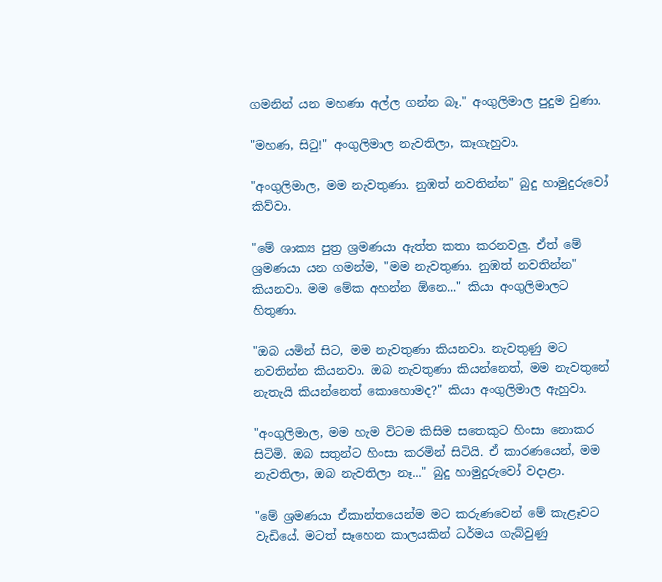ගමනින් යන මහණා අල්ල ගන්න බෑ." අංගුලිමාල පුදුම වුණා.

"මහණ, සිටු!" අංගුලිමාල නැවතිලා, කෑගැහුවා.

"අංගුලිමාල, මම නැවතුණා. නුඹත් නවතින්න" බුදු හාමුදුරුවෝ කිව්වා.

"මේ ශාක්‍ය පුත්‍ර ශ්‍රමණයා ඇත්ත කතා කරනවලු. ඒත් මේ ශ්‍රමණයා යන ගමන්ම, "මම නැවතුණා. නුඹත් නවතින්න" කියනවා. මම මේක අහන්න ඕනෙ..." කියා අංගුලිමාලට හිතුණා.

"ඔබ යමින් සිට, මම නැවතුණා කියනවා. නැවතුණු මට නවතින්න කියනවා. ඔබ නැවතුණා කියන්නෙත්, මම නැවතුනේ නැතැයි කියන්නෙත් කොහොමද?" කියා අංගුලිමාල ඇහුවා.

"අංගුලිමාල, මම හැම විටම කිසිම සතෙකුට හිංසා නොකර සිටිමි. ඔබ සතුන්ට හිංසා කරමින් සිටියි. ඒ කාරණයෙන්, මම නැවතිලා, ඔබ නැවතිලා නෑ..." බුදු හාමුදුරුවෝ වදාළා.

"මේ ශ්‍රමණයා ඒකාන්තයෙන්ම මට කරුණවෙන් මේ කැළෑවට වැඩියේ. මටත් සෑහෙන කාලයකින් ධර්මය ගැබ්වුණු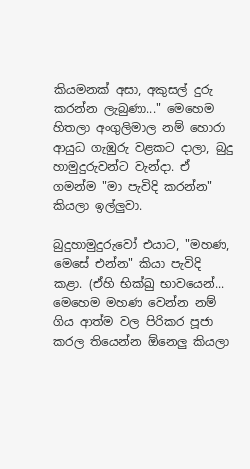කියමනක් අසා, අකුසල් දුරු කරන්න ලැබුණා..." මෙහෙම හිතලා අංගුලිමාල නම් හොරා ආයුධ ගැඹුරු වළකට දාලා, බුදු හාමුදුරුවන්ට වැන්දා. ඒ ගමන්ම "මා පැවිදි කරන්න" කියලා ඉල්ලුවා.

බුදුහාමුදුරුවෝ එයාට, "මහණ, මෙසේ එන්න" කියා පැවිදි කළා. (ඒහි භික්ඛු භාවයෙන්... මෙහෙම මහණ වෙන්න නම් ගිය ආත්ම වල පිරිකර පූජා කරල තියෙන්න ඕනෙලු කියලා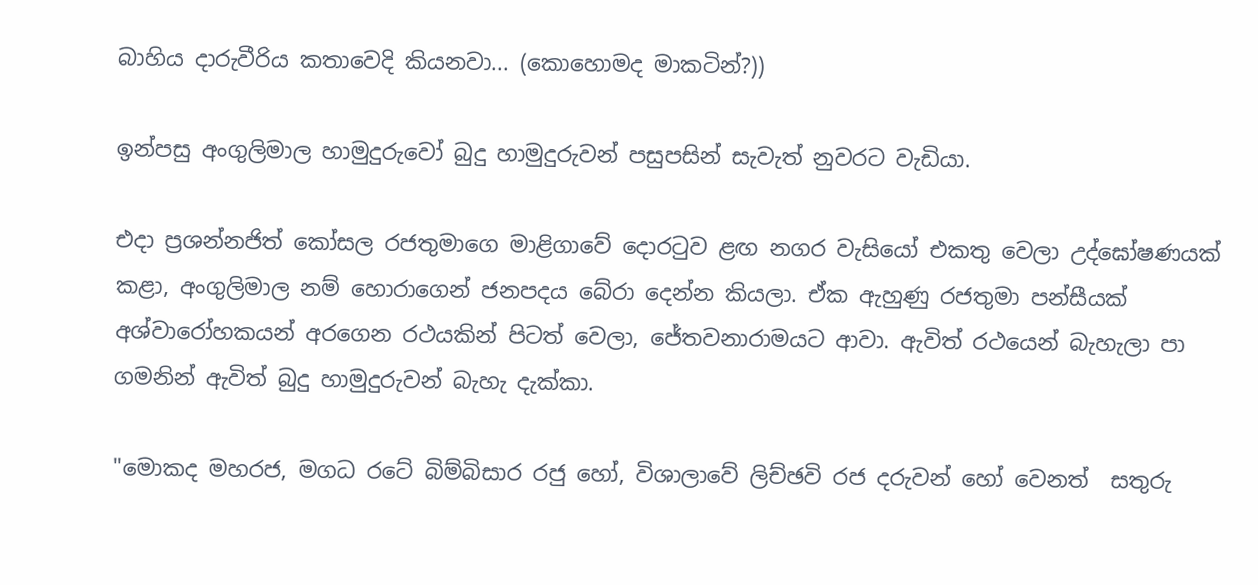බාහිය දාරුවීරිය කතාවෙදි කියනවා... (කොහොමද මාකටින්?))

ඉන්පසු අංගුලිමාල හාමුදුරුවෝ බුදු හාමුදුරුවන් පසුපසින් සැවැත් නුවරට වැඩියා.

එදා ප්‍රශන්නජිත් කෝසල රජතුමාගෙ මාළිගාවේ දොරටුව ළඟ නගර වැසියෝ එකතු වෙලා උද්ඝෝෂණයක් කළා, අංගුලිමාල නම් හොරාගෙන් ජනපදය බේරා දෙන්න කියලා. ඒක ඇහුණු රජතුමා පන්සීයක් අශ්වාරෝහකයන් අරගෙන රථයකින් පිටත් වෙලා, ජේතවනාරාමයට ආවා. ඇවිත් රථයෙන් බැහැලා පා ගමනින් ඇවිත් බුදු හාමුදුරුවන් බැහැ දැක්කා.

"මොකද මහරජ, මගධ රටේ බිම්බිසාර රජු හෝ, විශාලාවේ ලිච්ඡවි රජ දරුවන් හෝ වෙනත්  සතුරු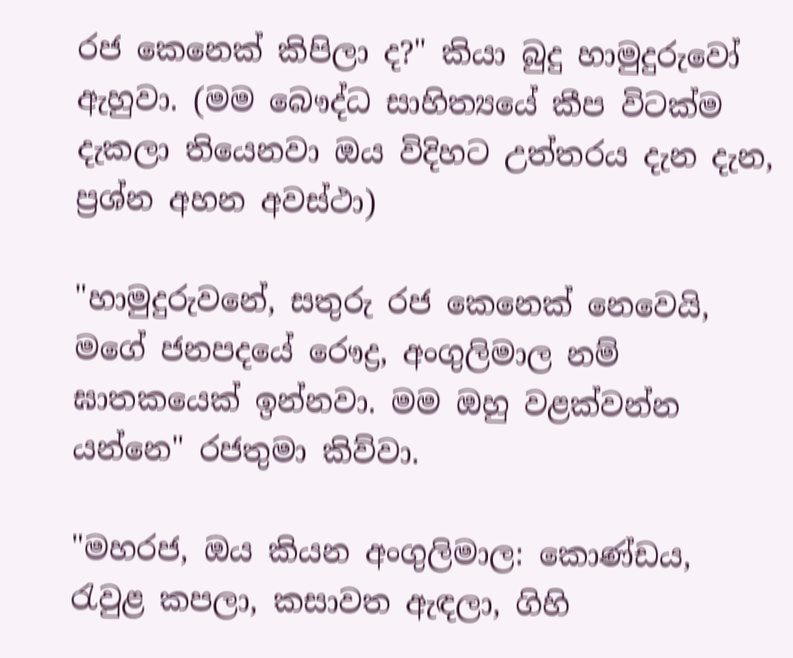රජ කෙනෙක් කිපිලා ද?" කියා බුදු හාමුදුරුවෝ ඇහුවා. (මම බෞද්ධ සාහිත්‍යයේ කීප විටක්ම දැකලා තියෙනවා ඔය විදිහට උත්තරය දැන දැන, ප්‍රශ්න අහන අවස්ථා)

"හාමුදුරුවනේ, සතුරු රජ කෙනෙක් නෙවෙයි, මගේ ජනපදයේ රෞද්‍ර, අංගුලිමාල නම් ඝාතකයෙක් ඉන්නවා. මම ඔහු වළක්වන්න යන්නෙ" රජතුමා කිව්වා.

"මහරජ, ඔය කියන අංගුලිමාල: කොණ්ඩය, රැවුළ කපලා, කසාවත ඇඳලා, ගිහි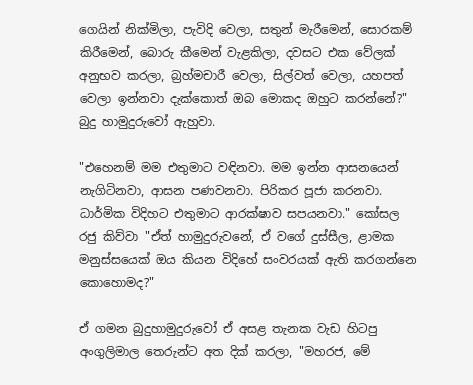ගෙයින් නික්මිලා, පැවිදි වෙලා, සතුන් මැරීමෙන්, සොරකම් කිරීමෙන්, බොරු කීමෙන් වැළකිලා, දවසට එක වේලක් අනුභව කරලා, බ්‍රහ්මචාරී වෙලා, සිල්වත් වෙලා, යහපත් වෙලා ඉන්නවා දැක්කොත් ඔබ මොකද ඔහුට කරන්නේ?" බුදු හාමුදුරුවෝ ඇහුවා.

"එහෙනම් මම එතුමාට වඳිනවා. මම ඉන්න ආසනයෙන් නැගිටිනවා, ආසන පණවනවා. පිරිකර පූජා කරනවා. ධාර්මික විදිහට එතුමාට ආරක්ෂාව සපයනවා." කෝසල රජු කිව්වා "ඒත් හාමුදුරුවනේ, ඒ වගේ දුස්සීල, ළාමක මනුස්සයෙක් ඔය කියන විදිහේ සංවරයක් ඇති කරගන්නෙ කොහොමද?"

ඒ ගමන බුදුහාමුදුරුවෝ ඒ අසළ තැනක වැඩ හිටපු අංගුලිමාල තෙරුන්ට අත දික් කරලා, "මහරජ, මේ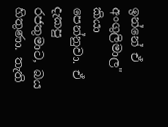ඉන්නේ ඒ අංගුලිමාල" කියා පෙන්නුවා. ඒ දැකපු රජතුමාට, බය හිතුණා. තැති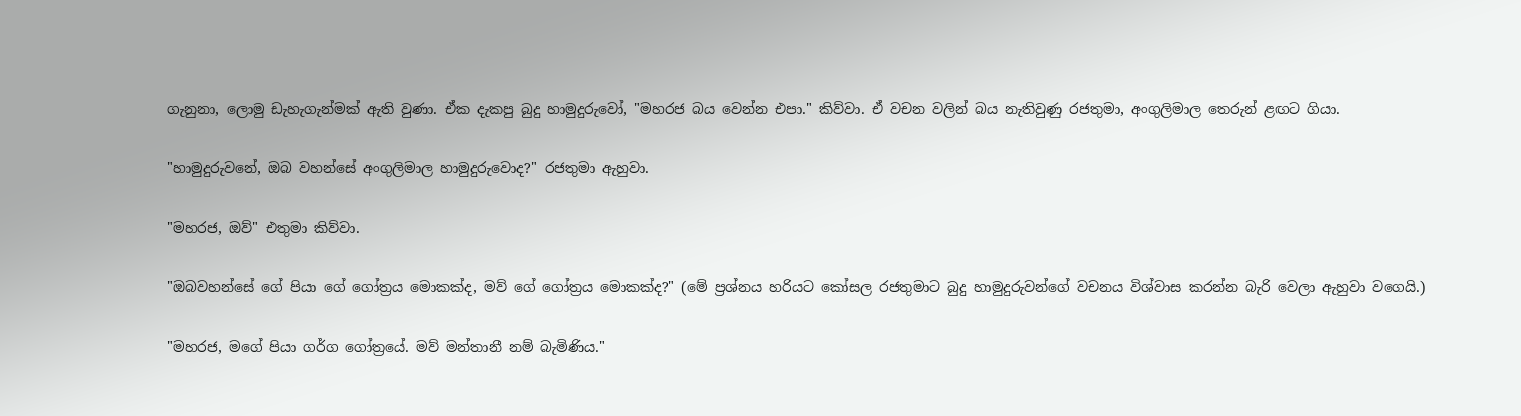ගැනුනා, ලොමු ඩැහැගැන්මක් ඇති වුණා. ඒක දැකපු බුදු හාමුදුරුවෝ, "මහරජ බය වෙන්න එපා." කිව්වා. ඒ වචන වලින් බය නැතිවුණු රජතුමා, අංගුලිමාල තෙරුන් ළඟට ගියා.

"හාමුදුරුවනේ, ඔබ වහන්සේ අංගුලිමාල හාමුදුරුවොද?" රජතුමා ඇහුවා.

"මහරජ, ඔව්" එතුමා කිව්වා.

"ඔබවහන්සේ ගේ පියා ගේ ගෝත්‍රය මොකක්ද, මව් ගේ ගෝත්‍රය මොකක්ද?" (මේ ප්‍රශ්නය හරියට කෝසල රජතුමාට බුදු හාමුදුරුවන්ගේ වචනය විශ්වාස කරන්න බැරි වෙලා ඇහුවා වගෙයි.)

"මහරජ, මගේ පියා ගර්ග ගෝත්‍රයේ. මව් මන්තානී නම් බැමිණිය."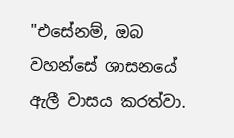"එසේනම්, ඔබ වහන්සේ ශාසනයේ ඇලී වාසය කරත්වා.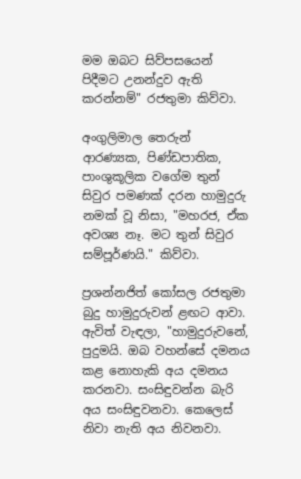මම ඔබට සිව්පසයෙන් පිදීමට උනන්දුව ඇති කරන්නම්" රජතුමා කිව්වා.

අංගුලිමාල තෙරුන් ආරණ්‍යක, පිණ්ඩපාතික, පාංශුකූලික වගේම තුන් සිවුර පමණක් දරන හාමුදුරු නමක් වූ නිසා, "මහරජ, ඒක අවශ්‍ය නෑ. මට තුන් සිවුර සම්පූර්ණයි." කිව්වා.

ප්‍රශන්නජිත් කෝසල රජතුමා බුදු හාමුදුරුවන් ළඟට ආවා. ඇවිත් වැඳලා, "හාමුදුරුවනේ, පුදුමයි. ඔබ වහන්සේ දමනය කළ නොහැකි අය දමනය කරනවා. සංසිඳුවන්න බැරි අය සංසිඳුවනවා. කෙලෙස් නිවා නැති අය නිවනවා.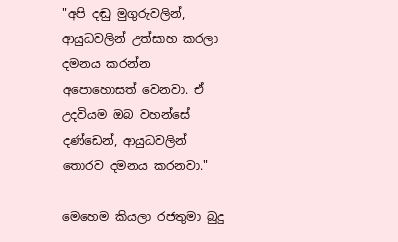"අපි දඬු මුගුරුවලින්, ආයුධවලින් උත්සාහ කරලා දමනය කරන්න අපොහොසත් වෙනවා. ඒ උදවියම ඔබ වහන්සේ දණ්ඩෙන්, ආයුධවලින් තොරව දමනය කරනවා."

මෙහෙම කියලා රජතුමා බුදු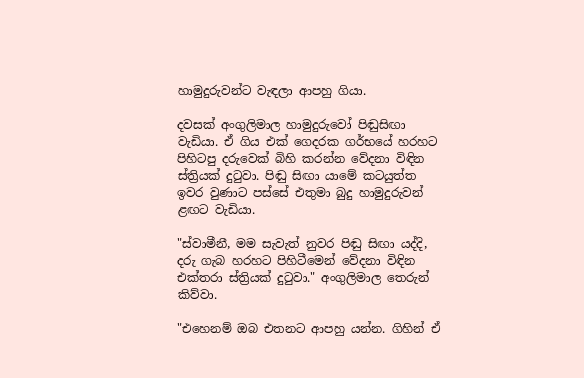හාමුදුරුවන්ට වැඳලා ආපහු ගියා.

දවසක් අංගුලිමාල හාමුදුරුවෝ පිඬුසිඟා වැඩියා. ඒ ගිය එක් ගෙදරක ගර්භයේ හරහට පිහිටපු දරුවෙක් බිහි කරන්න වේදනා විඳින ස්ත්‍රියක් දුටුවා. පිඬු සිඟා යාමේ කටයුත්ත ඉවර වුණාට පස්සේ එතුමා බුදු හාමුදුරුවන් ළඟට වැඩියා.

"ස්වාමීනී, මම සැවැත් නුවර පිඬු සිඟා යද්දි, දරු ගැබ හරහට පිහිටීමෙන් වේදනා විඳින එක්තරා ස්ත්‍රියක් දුටුවා." අංගුලිමාල තෙරුන් කිව්වා.

"එහෙනම් ඔබ එතනට ආපහු යන්න. ගිහින් ඒ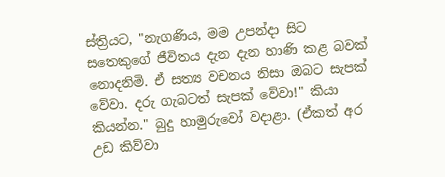ස්ත්‍රියට, "නැගණිය, මම උපන්දා සිට සතෙකුගේ ජීවිතය දැන දැන හාණි කළ බවක් නොදනිමි. ඒ සත්‍ය වචනය නිසා ඔබට සැපක් වේවා. දරු ගැබටත් සැපක් වේවා!" කියා කියන්න." බුදු හාමුරුවෝ වදාළා. (ඒකත් අර උඩ කිව්වා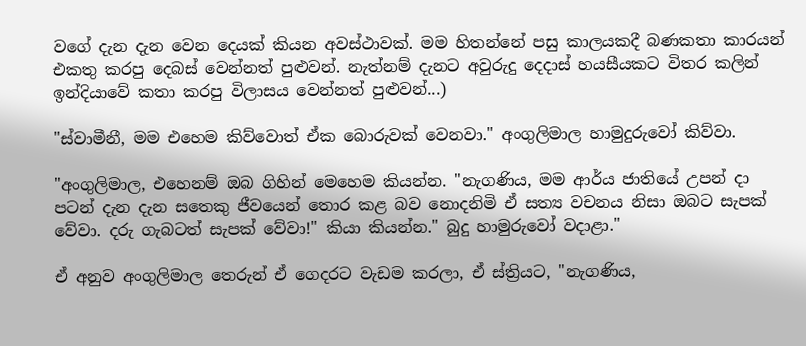වගේ දැන දැන වෙන දෙයක් කියන අවස්ථාවක්. මම හිතන්නේ පසු කාලයකදී බණකතා කාරයන් එකතු කරපු දෙබස් වෙන්නත් පුළුවන්. නැත්නම් දැනට අවුරුදු දෙදාස් හයසීයකට විතර කලින් ඉන්දියාවේ කතා කරපු විලාසය වෙන්නත් පුළුවන්...)

"ස්වාමීනී, මම එහෙම කිව්වොත් ඒක බොරුවක් වෙනවා." අංගුලිමාල හාමුදුරුවෝ කිව්වා.

"අංගුලිමාල, එහෙනම් ඔබ ගිහින් මෙහෙම කියන්න. "නැගණිය, මම ආර්ය ජාතියේ උපන් දා පටන් දැන දැන සතෙකු ජීවයෙන් තොර කළ බව නොදනිමි ඒ සත්‍ය වචනය නිසා ඔබට සැපක් වේවා. දරු ගැබටත් සැපක් වේවා!" කියා කියන්න." බුදු හාමුරුවෝ වදාළා."

ඒ අනුව අංගුලිමාල තෙරුන් ඒ ගෙදරට වැඩම කරලා, ඒ ස්ත්‍රියට, "නැගණිය,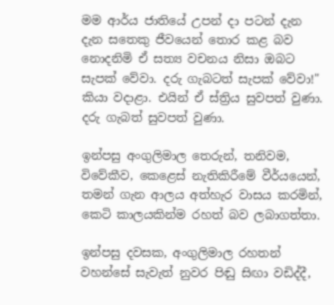මම ආර්ය ජාතියේ උපන් දා පටන් දැන දැන සතෙකු ජීවයෙන් තොර කළ බව නොදනිමි ඒ සත්‍ය වචනය නිසා ඔබට සැපක් වේවා. දරු ගැබටත් සැපක් වේවා!" කියා වදාළා. එයින් ඒ ස්ත්‍රිය සුවපත් වුණා. දරු ගැබත් සුවපත් වුණා.

ඉන්පසු අංගුලිමාල තෙරුන්, තනිවම, විවේකීව, කෙළෙස් නැතිකිරීමේ වීර්යයෙන්, තමන් ගැන ආලය අත්හැර වාසය කරමින්, කෙටි කාලයකින්ම රහත් බව ලබාගත්තා.

ඉන්පසු දවසක, අංගුලිමාල රහතන් වහන්සේ සැවැත් නුවර පිඬු සිඟා වඩිද්දී,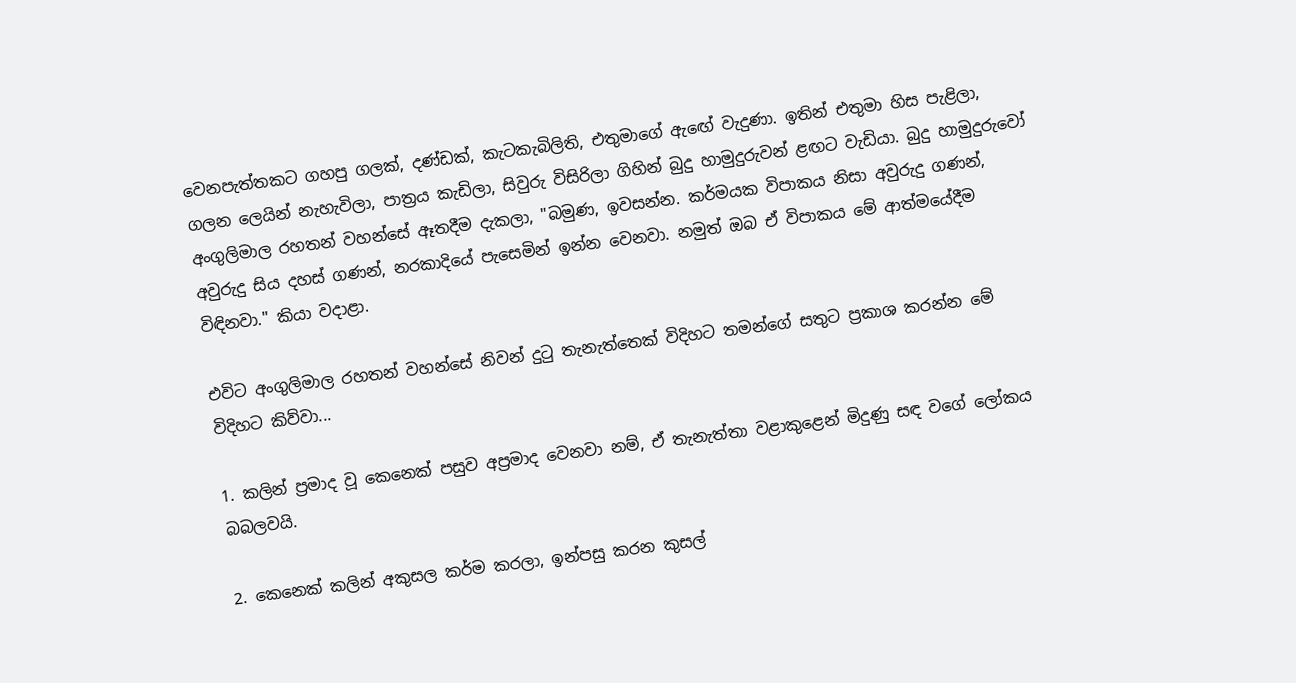වෙනපැත්තකට ගහපු ගලක්, දණ්ඩක්, කැටකැබිලිති, එතුමාගේ ඇඟේ වැදුණා. ඉතින් එතුමා හිස පැළිලා, ගලන ලෙයින් නැහැවිලා, පාත්‍රය කැඩිලා, සිවුරු විසිරිලා ගිහින් බුදු හාමුදුරුවන් ළඟට වැඩියා. බුදු හාමුදුරුවෝ අංගුලිමාල රහතන් වහන්සේ ඈතදීම දැකලා, "බමුණ, ඉවසන්න. කර්මයක විපාකය නිසා අවුරුදු ගණන්, අවුරුදු සිය දහස් ගණන්, නරකාදියේ පැසෙමින් ඉන්න වෙනවා. නමුත් ඔබ ඒ විපාකය මේ ආත්මයේදීම විඳිනවා." කියා වදාළා.

එවිට අංගුලිමාල රහතන් වහන්සේ නිවන් දුටු තැනැත්තෙක් විදිහට තමන්ගේ සතුට ප්‍රකාශ කරන්න මේ විදිහට කිව්වා...

1. කලින් ප්‍රමාද වූ කෙනෙක් පසුව අප්‍රමාද වෙනවා නම්, ඒ තැනැත්තා වළාකුළෙන් මිදුණු සඳ වගේ ලෝකය බබලවයි.

2. කෙනෙක් කලින් අකුසල කර්ම කරලා, ඉන්පසු කරන කුසල්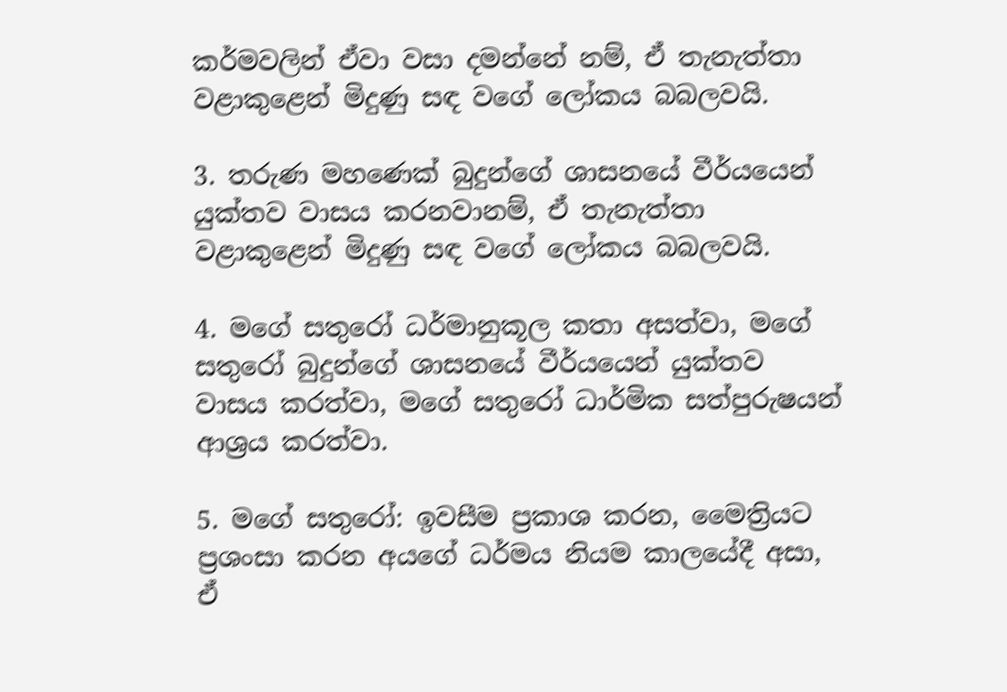කර්මවලින් ඒවා වසා දමන්නේ නම්, ඒ තැනැත්තා වළාකුළෙන් මිදුණු සඳ වගේ ලෝකය බබලවයි.

3. තරුණ මහණෙක් බුදුන්ගේ ශාසනයේ වීර්යයෙන් යුක්තව වාසය කරනවානම්, ඒ තැනැත්තා වළාකුළෙන් මිදුණු සඳ වගේ ලෝකය බබලවයි.

4. මගේ සතුරෝ ධර්මානුකූල කතා අසත්වා, මගේ සතුරෝ බුදුන්ගේ ශාසනයේ වීර්යයෙන් යුක්තව වාසය කරත්වා, මගේ සතුරෝ ධාර්මික සත්පුරුෂයන් ආශ්‍රය කරත්වා.

5. මගේ සතුරෝ: ඉවසීම ප්‍රකාශ කරන, මෛත්‍රියට ප්‍රශංසා කරන අයගේ ධර්මය නියම කාලයේදී අසා, ඒ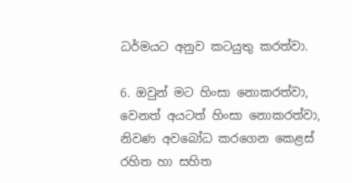ධර්මයට අනුව කටයුතු කරත්වා.

6. ඔවුන් මට හිංසා නොකරත්වා, වෙනත් අයටත් හිංසා නොකරත්වා, නිවණ අවබෝධ කරගෙන කෙළස් රහිත හා සහිත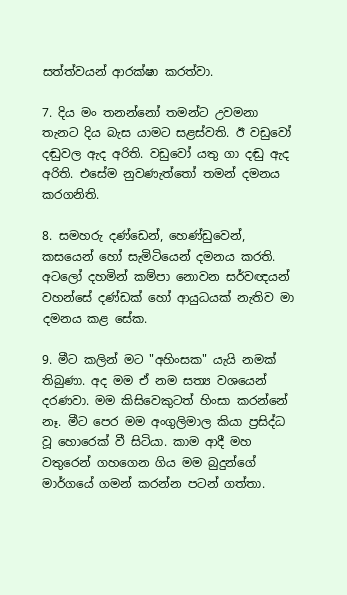සත්ත්වයන් ආරක්ෂා කරත්වා.

7. දිය මං තනන්නෝ තමන්ට උවමනා තැනට දිය බැස යාමට සළස්වති. ඊ වඩුවෝ දඬුවල ඇද අරිති. වඩුවෝ යතු ගා දඬු ඇද අරිති. එසේම නුවණැත්තෝ තමන් දමනය කරගනිති.

8. සමහරු දණ්ඩෙන්, හෙණ්ඩුවෙන්, කසයෙන් හෝ සැමිටියෙන් දමනය කරති. අටලෝ දහමින් කම්පා නොවන සර්වඥයන් වහන්සේ දණ්ඩක් හෝ ආයුධයක් නැතිව මා දමනය කළ සේක.

9. මීට කලින් මට "අහිංසක" යැයි නමක් තිබුණා. අද මම ඒ නම සත්‍ය වශයෙන් දරණවා. මම කිසිවෙකුටත් හිංසා කරන්නේ නෑ. මීට පෙර මම අංගුලිමාල කියා ප්‍රසිද්ධ වූ හොරෙක් වී සිටියා. කාම ආදී මහ වතුරෙන් ගහගෙන ගිය මම බුදුන්ගේ මාර්ගයේ ගමන් කරන්න පටන් ගත්තා.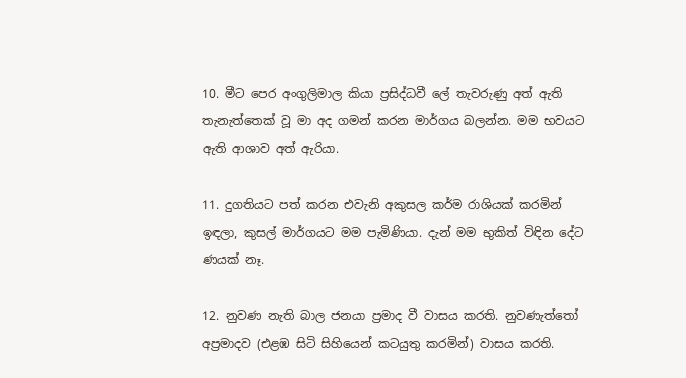10. මීට පෙර අංගුලිමාල කියා ප්‍රසිද්ධවී ලේ තැවරුණු අත් ඇති තැනැත්තෙක් වූ මා අද ගමන් කරන මාර්ගය බලන්න. මම භවයට ඇති ආශාව අත් ඇරියා.

11. දුගතියට පත් කරන එවැනි අකුසල කර්ම රාශියක් කරමින් ඉඳලා, කුසල් මාර්ගයට මම පැමිණියා. දැන් මම භුකිත් විඳින දේට ණයක් නෑ.

12. නුවණ නැති බාල ජනයා ප්‍රමාද වී වාසය කරති. නුවණැත්තෝ අප්‍රමාදව (එළඹ සිටි සිහියෙන් කටයුතු කරමින්) වාසය කරති.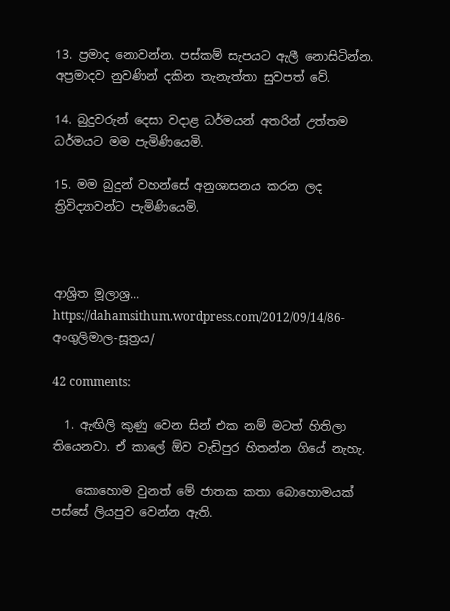13. ප්‍රමාද නොවන්න. පස්කම් සැපයට ඇලී නොසිටින්න. අප්‍රමාදව නුවණින් දකින තැනැත්තා සුවපත් වේ.

14. බුදුවරුන් දෙසා වදාළ ධර්මයන් අතරින් උත්තම ධර්මයට මම පැමිණියෙමි.

15. මම බුදුන් වහන්සේ අනුශාසනය කරන ලද ත්‍රිවිද්‍යාවන්ට පැමිණියෙමි.



ආශ්‍රිත මූලාශ්‍ර...
https://dahamsithum.wordpress.com/2012/09/14/86-අංගුලිමාල-සූත්‍රය/

42 comments:

  1. ඇඟිලි කුණු වෙන සින් එක නම් මටත් හිතිලා තියෙනවා. ඒ කාලේ ඕව වැඩිපුර හිතන්න ගියේ නැහැ.

    කොහොම වුනත් මේ ජාතක කතා බොහොමයක් පස්සේ ලියපුව වෙන්න ඇති.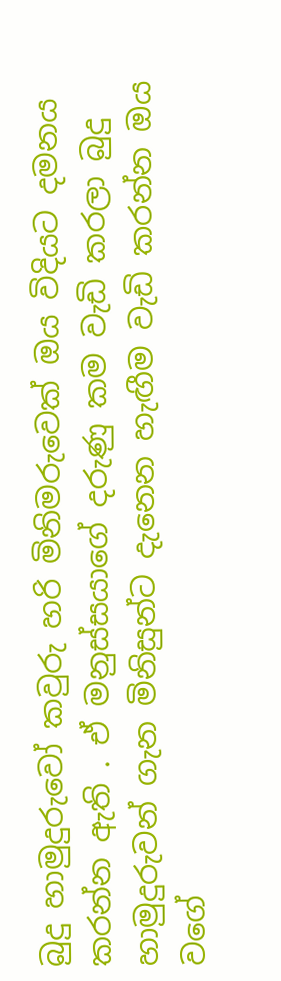බුදු හාමුදුරුවෝ කවුරු හරි මිනිමරුවෙක් ඔය විදියට දමනය කරන්න ඇති . ඒ මනුස්සයාගේ දරුණු කම වැඩි කරලා බුදු හාමුදුරුවන් ගැන මිනිසුන්ට දැනෙන හැඟීම වැඩි කරන්න ඔය වගේ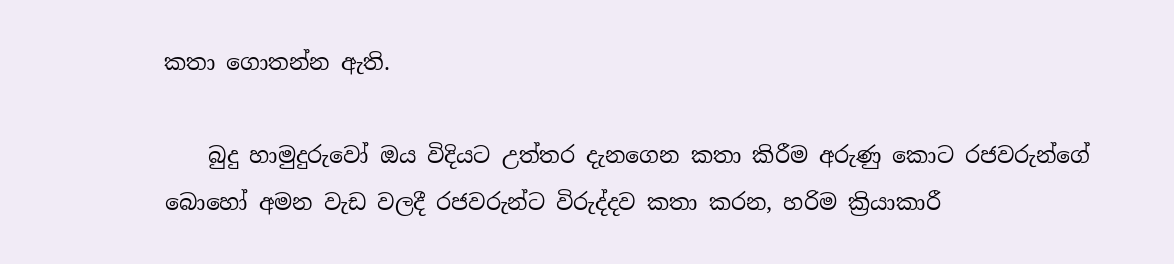කතා ගොතන්න ඇති.

    බුදු හාමුදුරුවෝ ඔය විදියට උත්තර දැනගෙන කතා කිරීම අරුණු කොට රජවරුන්ගේ බොහෝ අමන වැඩ වලදී රජවරුන්ට විරුද්දව කතා කරන, හරිම ක්‍රියාකාරී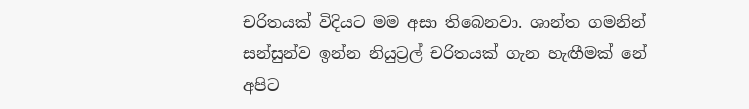චරිතයක් විදියට මම අසා තිබෙනවා. ශාන්ත ගමනින් සන්සුන්ව ඉන්න නියුට්‍රල් චරිතයක් ගැන හැඟීමක් නේ අපිට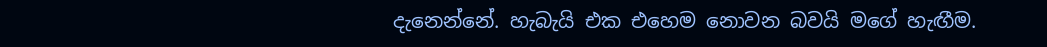දැනෙන්නේ. හැබැයි එක එහෙම නොවන බවයි මගේ හැඟීම.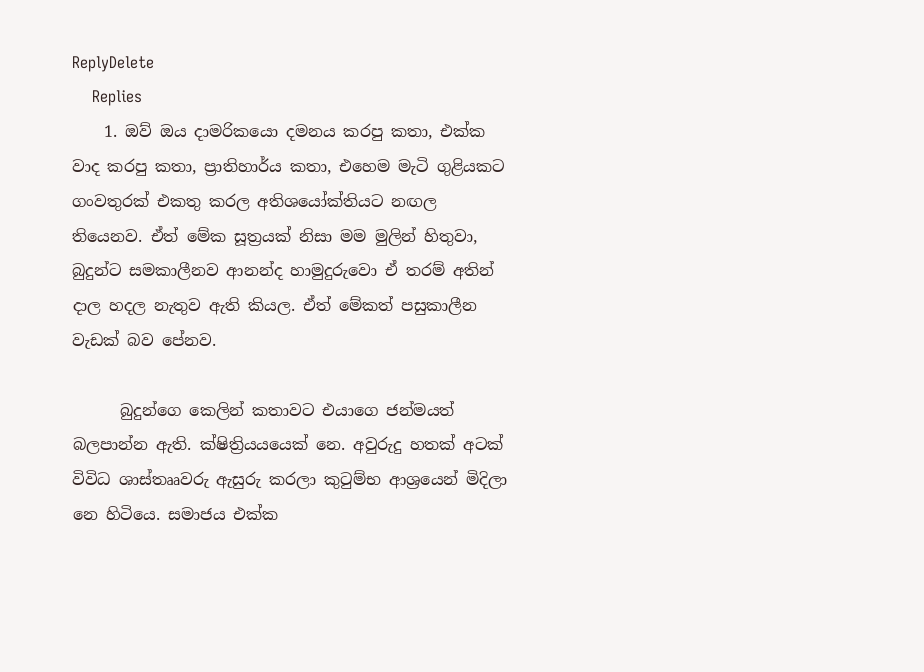ReplyDelete
    Replies
    1. ඔව් ඔය දාමරිකයො දමනය කරපු කතා, එක්ක වාද කරපු කතා, ප්‍රාතිහාර්ය කතා, එහෙම මැටි ගුළියකට ගංවතුරක් එකතු කරල අතිශයෝක්තියට නඟල තියෙනව. ඒත් මේක සූත්‍රයක් නිසා මම මුලින් හිතුවා, බුදුන්ට සමකාලීනව ආනන්ද හාමුදුරුවො ඒ තරම් අතින් දාල හදල නැතුව ඇති කියල. ඒත් මේකත් පසුකාලීන වැඩක් බව පේනව.

      බුදුන්ගෙ කෙලින් කතාවට එයාගෙ ජන්මයත් බලපාන්න ඇති. ක්ෂිත්‍රියයයෙක් නෙ. අවුරුදු හතක් අටක් විවිධ ශාස්තෲවරු ඇසුරු කරලා කුටුම්භ ආශ්‍රයෙන් මිදිලා නෙ හිටියෙ. සමාජය එක්ක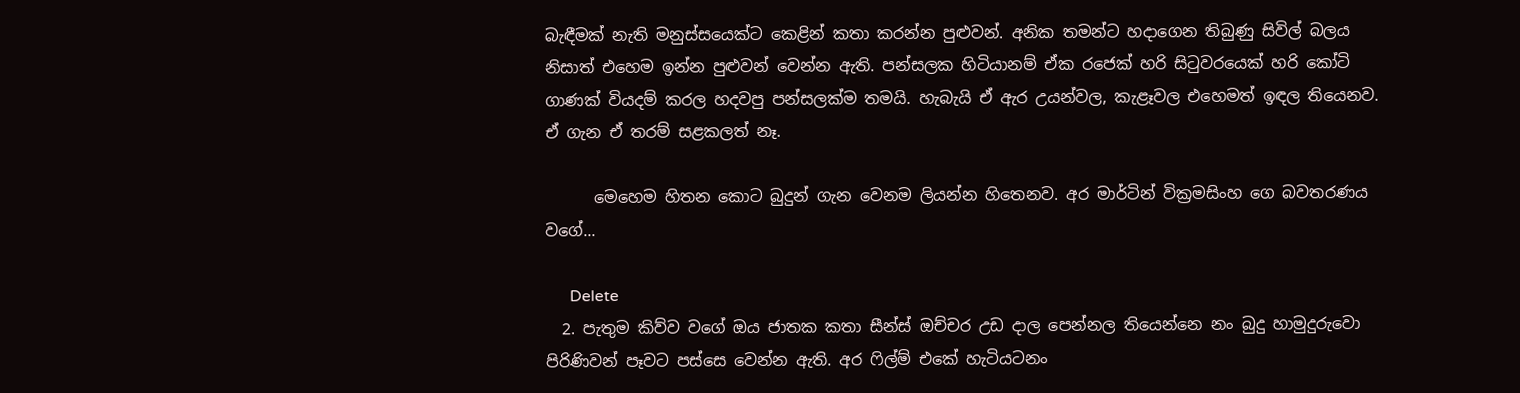බැඳීමක් නැති මනුස්සයෙක්ට කෙළින් කතා කරන්න පුළුවන්. අනික තමන්ට හදාගෙන තිබුණු සිවිල් බලය නිසාත් එහෙම ඉන්න පුළුවන් වෙන්න ඇති. පන්සලක හිටියානම් ඒක රජෙක් හරි සිටුවරයෙක් හරි කෝටි ගාණක් වියදම් කරල හදවපු පන්සලක්ම තමයි. හැබැයි ඒ ඇර උයන්වල, කැළෑවල එහෙමත් ඉඳල තියෙනව. ඒ ගැන ඒ තරම් සළකලත් නෑ.

      මෙහෙම හිතන කොට බුදුන් ගැන වෙනම ලියන්න හිතෙනව. අර මාර්ටින් වික්‍රමසිංහ ගෙ බවතරණය වගේ...

      Delete
  2. පැතුම කිව්ව වගේ ඔය ජාතක කතා සීන්ස් ඔච්චර උඩ දාල පෙන්නල තියෙන්නෙ නං බුදු හාමුදුරුවො පිරිණිවන් පෑවට පස්සෙ වෙන්න ඇති. අර ෆිල්ම් එකේ හැටියටනං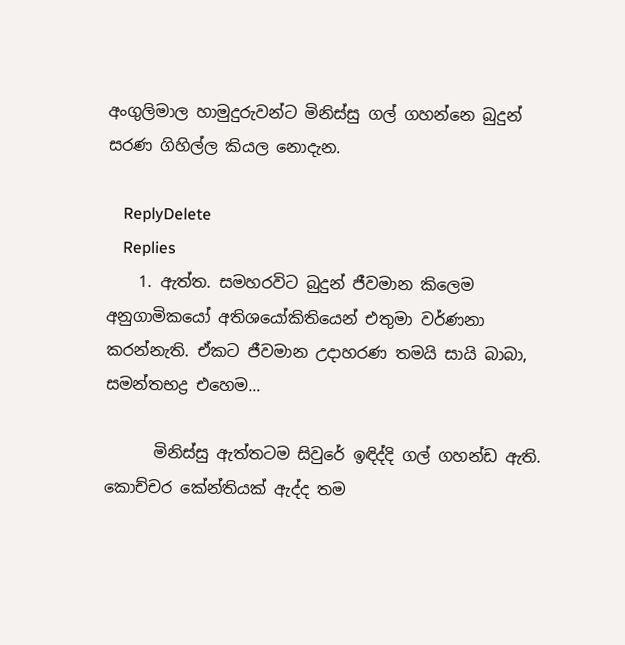අංගුලිමාල හාමුදුරුවන්ට මිනිස්සු ගල් ගහන්නෙ බුදුන් සරණ ගිහිල්ල කියල නොදැන.

    ReplyDelete
    Replies
    1. ඇත්ත. සමහරවිට බුදුන් ජීවමාන කිලෙම අනුගාමිකයෝ අතිශයෝකිතියෙන් එතුමා වර්ණනා කරන්නැති. ඒකට ජීවමාන උදාහරණ තමයි සායි බාබා, සමන්තභද්‍ර එහෙම...

      මිනිස්සු ඇත්තටම සිවුරේ ඉඳිද්දි ගල් ගහන්ඩ ඇති. කොච්චර කේන්තියක් ඇද්ද තම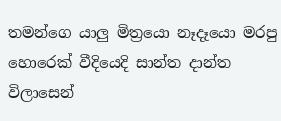තමන්ගෙ යාලු මිත්‍රයො නෑදෑයො මරපු හොරෙක් වීදියෙදි සාන්ත දාන්ත විලාසෙන්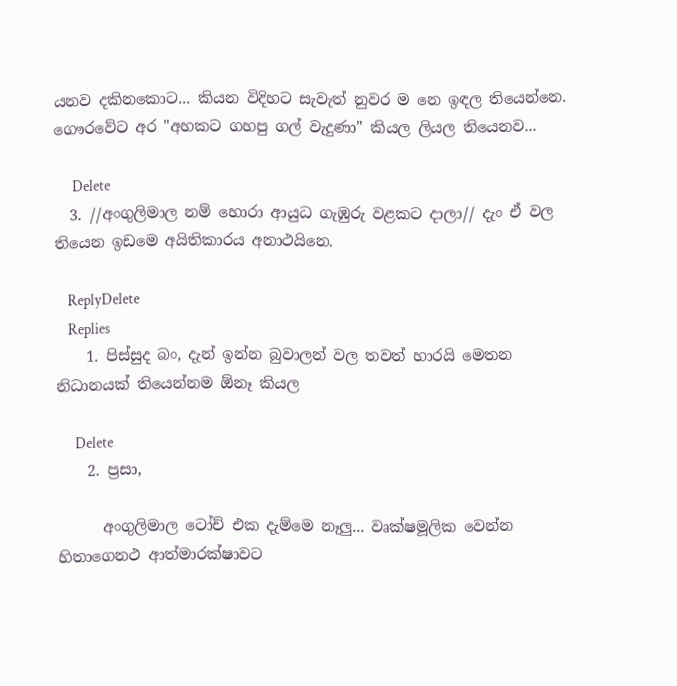යනව දකිනකොට... කියන විදිහට සැවැත් නුවර ම නෙ ඉඳල තියෙන්නෙ. ගෞරවේට අර "අහකට ගහපු ගල් වැදුණා" කියල ලියල තියෙනව...

      Delete
  3. //අංගුලිමාල නම් හොරා ආයුධ ගැඹුරු වළකට දාලා// දැං ඒ වල තියෙන ඉඩමෙ අයිතිකාරය අනාථයිනෙ.

    ReplyDelete
    Replies
    1. පිස්සුද බං, දැන් ඉන්න බුවාලන් වල තවත් හාරයි මෙතන නිධානයක් තියෙන්නම ඕනෑ කියල

      Delete
    2. ප්‍රසා,

      අංගුලිමාල ටෝච් එක දැම්මෙ නෑලු... වෘක්ෂමූලික වෙන්න හිතාගෙනථ ආත්මාරක්ෂාවට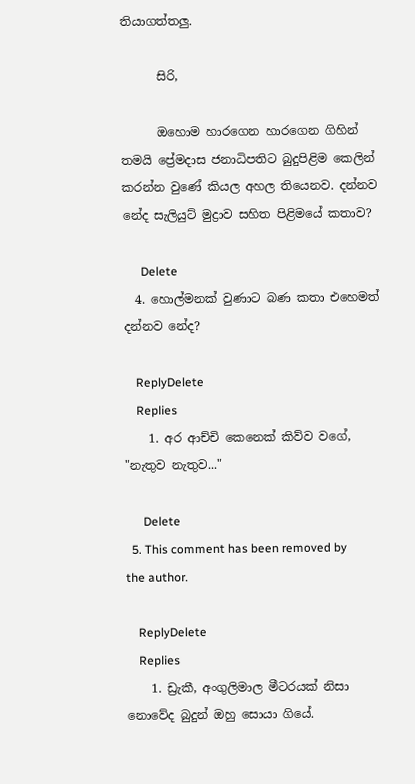තියාගත්තලු.

      සිරි,

      ඔහොම හාරගෙන හාරගෙන ගිහින් තමයි ප්‍රේමදාස ජනාධිපතිට බුදුපිළිම කෙලින් කරන්න වුණේ කියල අහල තියෙනව. දන්නව නේද සැලියුට් මුද්‍රාව සහිත පිළිමයේ කතාව?

      Delete
  4. හොල්මනක් වුණාට බණ කතා එහෙමත් දන්නව නේද?

    ReplyDelete
    Replies
    1. අර ආච්චි කෙනෙක් කිව්ව වගේ, "නැතුව නැතුව..."

      Delete
  5. This comment has been removed by the author.

    ReplyDelete
    Replies
    1. ඩ්‍රැකී, අංගුලිමාල මීටරයක් නිසා නොවේද බුදුන් ඔහු සොයා ගියේ.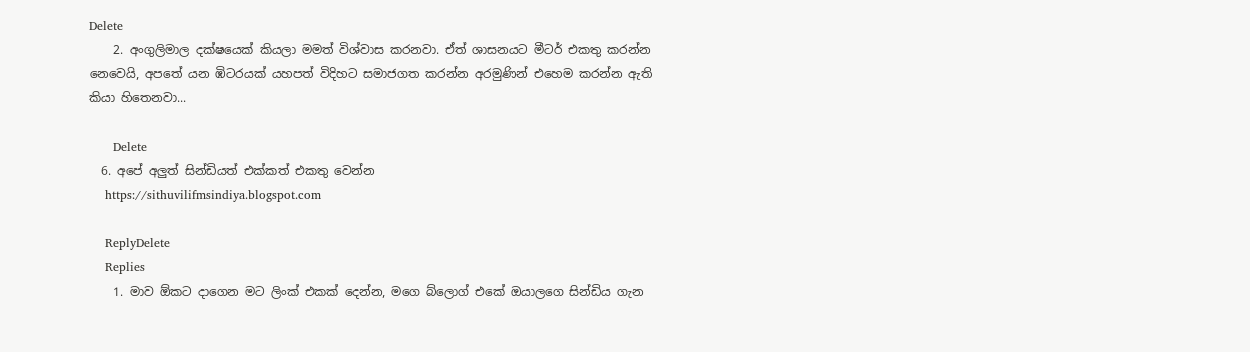Delete
    2. අංගුලිමාල දක්ෂයෙක් කියලා මමත් විශ්වාස කරනවා. ඒත් ශාසනයට මීටර් එකතු කරන්න නෙවෙයි, අපතේ යන ඹිටරයක් යහපත් විදිහට සමාජගත කරන්න අරමුණින් එහෙම කරන්න ඇති කියා හිතෙනවා...

      Delete
  6. අපේ අලුත් සින්ඩියත් එක්කත් එකතු වෙන්න
    https://sithuvilifmsindiya.blogspot.com

    ReplyDelete
    Replies
    1. මාව ඕකට දාගෙන මට ලිංක් එකක් දෙන්න, මගෙ බ්ලොග් එකේ ඔයාලගෙ සින්ඩිය ගැන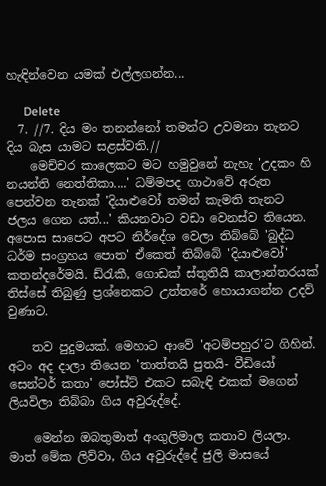හැඳින්වෙන යමක් එල්ලගන්න...

      Delete
  7. //7. දිය මං තනන්නෝ තමන්ට උවමනා තැනට දිය බැස යාමට සළස්වති.//
    මෙච්චර කාලෙකට මට හමුවුනේ නැහැ 'උදකං හි නයන්ති නෙත්තිකා....' ධම්මපද ගාථාවේ අරුත පෙන්වන තැනක් 'දියාළුවෝ තමන් කැමති තැනට ජලය ගෙන යත්...' කියනවාට වඩා වෙනස්ව තියෙන. අපොස සාපෙට අපට නිර්දේශ වෙලා තිබ්බේ 'බුද්ධ ධර්ම සංග්‍රහය පොත' ඒකෙත් තිබ්බේ 'දියාළුවෝ' කතන්දරේමයි. ඩ්රැකී, ගොඩක් ස්තුතියි කාලාන්තරයක් තිස්සේ තිබුණු ප්‍රශ්නෙකට උත්තරේ හොයාගන්න උදව් වුණාට.

    තව පුදුමයක්. මෙහාට ආවේ 'අටම්පහුර'ට ගිහින්. අටං අද දාලා තියෙන 'තාත්තයි පුතයි- වීඩියෝ සෙන්ටර් කතා' පෝස්ට් එකට සබැඳි එකක් මගෙන් ලියවිලා තිබ්බා ගිය අවුරුද්දේ.

    මෙන්න ඔබතුමාත් අංගුලිමාල කතාව ලියලා. මාත් මේක ලිව්වා, ගිය අවුරුද්දේ ජුලි මාසයේ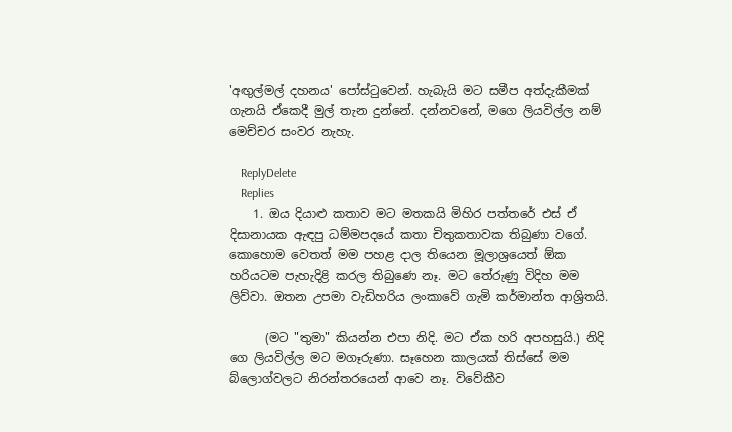'අඟුල්මල් දහනය' පෝස්ටුවෙන්. හැබැයි මට සමීප අත්දැකීමක් ගැනයි ඒකෙදී මුල් තැන දුන්නේ. දන්නවනේ, මගෙ ලියවිල්ල නම් මෙච්චර සංවර නැහැ.

    ReplyDelete
    Replies
    1. ඔය දියාළු කතාව මට මතකයි මිහිර පත්තරේ එස් ඒ දිසානායක ඇඳපු ධම්මපදයේ කතා චිතුකතාවක තිබුණා වගේ. කොහොම වෙතත් මම පහළ දාල තියෙන මූලාශ්‍රයෙත් ඕක හරියටම පැහැදිළි කරල තිබුණෙ නෑ. මට තේරුණු විදිහ මම ලිව්වා. ඔතන උපමා වැඩිහරිය ලංකාවේ ගැමි කර්මාන්ත ආශ්‍රිතයි.

      (මට "තුමා" කියන්න එපා නිදි. මට ඒක හරි අපහසුයි.) නිදි ගෙ ලියවිල්ල මට මගෑරුණා. සෑහෙන කාලයක් තිස්සේ මම බ්ලොග්වලට නිරන්තරයෙන් ආවෙ නෑ. විවේකීව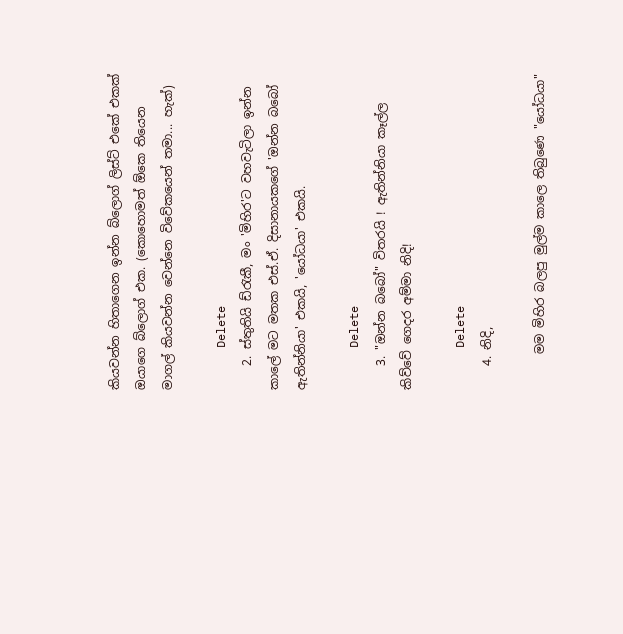කියවන්න හිතාගෙන ඉන්න බ්ලොග් ලිස්ට් එකේ එකක් ඔයාගෙ බ්ලොග් එක. (කොහොමත් ඕකෙ තියෙන මාගල් කියවන්න වෙන්නෙ විවේකයෙන් තමා... හැක්)

      Delete
    2. ස්තුතියි ඩ්රැකී, මං 'මිහිර'ට වහවැටිලා ඉන්න කාලේ මට මතක එස්.ඒ. දිසානායකගේ 'ඔන්න බබෝ ඇතින්නියා' එකයි, 'යෝධයා' එකයි.

      Delete
    3. "ඔන්න බබෝ" විතරයි ! ඇතින්නියා කෑල්ල කිව්වේ ගෙදර අම්මා නිදි!

      Delete
    4. නිදි,

      මම මිහිර බලපු මුල්ම කාලෙ තිබුණෙ "යෝධයා"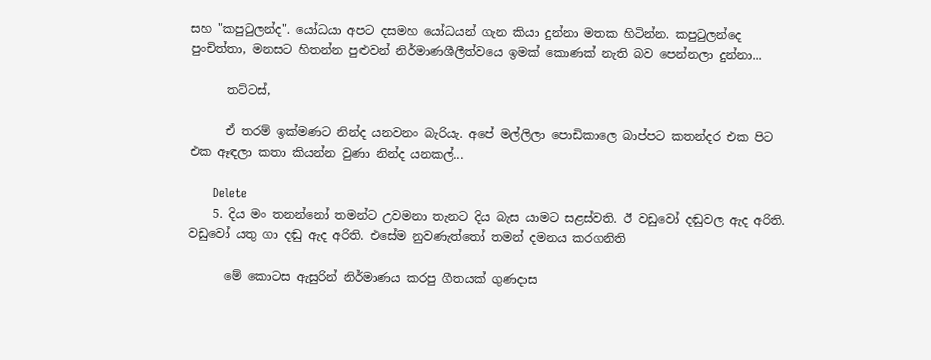සහ "කපුටුලන්ද". යෝධයා අපට දසමහ යෝධයන් ගැන කියා දුන්නා මතක හිටින්න. කපුටුලන්දෙ පුංචිත්තා, මනසට හිතන්න පුළුවන් නිර්මාණශීලීත්වයෙ ඉමක් කොණක් නැති බව පෙන්නලා දුන්නා...

      තට්ටස්,

      ඒ තරම් ඉක්මණට නින්ද යනවනං බැරියැ. අපේ මල්ලිලා පොඩිකාලෙ බාප්පට කතන්දර එක පිට එක ඈඳලා කතා කියන්න වුණා නින්ද යනකල්...

      Delete
    5. දිය මං තනන්නෝ තමන්ට උවමනා තැනට දිය බැස යාමට සළස්වති. ඊ වඩුවෝ දඬුවල ඇද අරිති. වඩුවෝ යතු ගා දඬු ඇද අරිති. එසේම නුවණැත්තෝ තමන් දමනය කරගනිති

      මේ කොටස ඇසුරින් නිර්මාණය කරපු ගීතයක් ගුණදාස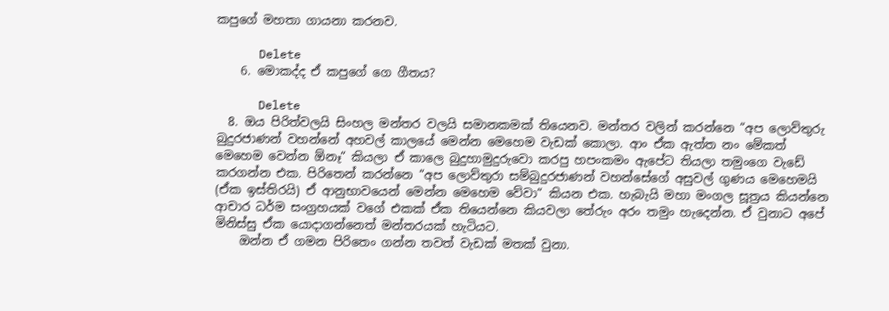කපුගේ මහතා ගායනා කරනව.

      Delete
    6. මොකද්ද ඒ කපුගේ ගෙ ගීතය?

      Delete
  8. ඔය පිරිත්වලයි සිංහල මන්තර වලයි සමානකමක් තියෙනව. මන්තර වලින් කරන්නෙ “අප ලොව්තුරු බුදුරජාණන් වහන්නේ අහවල් කාලයේ මෙන්න මෙහෙම වැඩක් කොලා. ආං ඒක ඇත්ත නං මේකත් මෙහෙම වෙන්න ඕනෑ“ කියලා ඒ කාලෙ බුදුහාමුදුරුවො කරපු හපංකමං ඇපේට තියලා තමුංගෙ වැඩේ කරගන්න එක. පිරිතෙන් කරන්නෙ “අප ලොව්තුරා සම්බුදුරජාණන් වහන්සේගේ අසුවල් ගුණය මෙහෙමයි (ඒක ඉස්තිරයි) ඒ ආනුභාවයෙන් මෙන්න මෙහෙම වේවා“ කියන එක. හැබැයි මහා මංගල සූත්‍රය කියන්නෙ ආචාර ධර්ම සංග්‍රහයක් වගේ එකක් ඒක තියෙන්නෙ කියවලා තේරුං අරං තමුං හැදෙන්න. ඒ වුනාට අපේ මිනිස්සු ඒක යොදාගන්නෙත් මන්තරයක් හැටියට.
    ඔන්න ඒ ගමන පිරිතෙං ගන්න තවත් වැඩක් මතක් වුනා.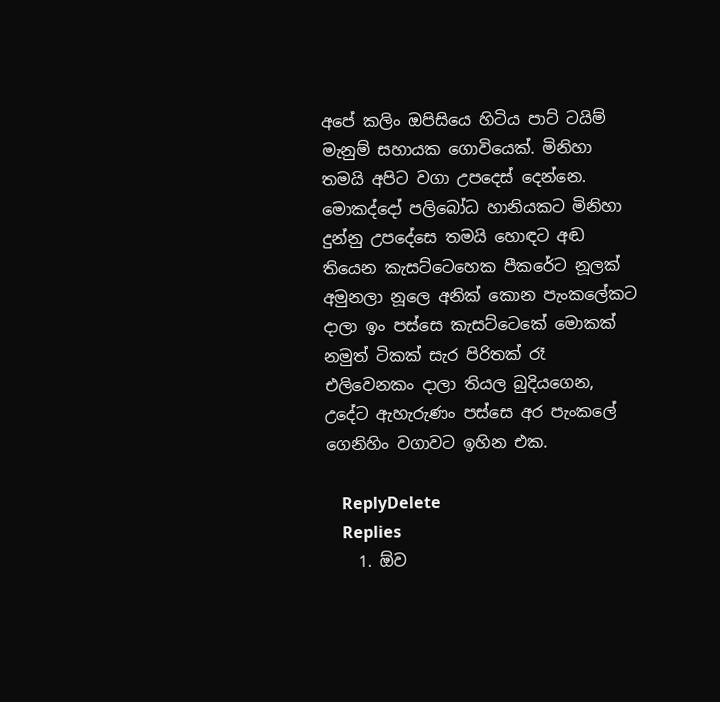අපේ කලිං ඔපිසියෙ හිටිය පාට් ටයිම් මැනුම් සහායක ගොවියෙක්. මිනිහා තමයි අපිට වගා උපදෙස් දෙන්නෙ. මොකද්දෝ පලිබෝධ හානියකට මිනිහා දුන්නු උපදේසෙ තමයි හොඳට අඬ තියෙන කැසට්ටෙහෙක පීකරේට නූලක් අමුනලා නූලෙ අනික් කොන පැංකලේකට දාලා ඉං පස්සෙ කැසට්ටෙකේ මොකක් නමුත් ටිකක් සැර පිරිතක් රෑ එලිවෙනකං දාලා තියල බුදියගෙන, උදේට ඇහැරුණං පස්සෙ අර පැංකලේ ගෙනිහිං වගාවට ඉහින එක.

    ReplyDelete
    Replies
    1. ඕව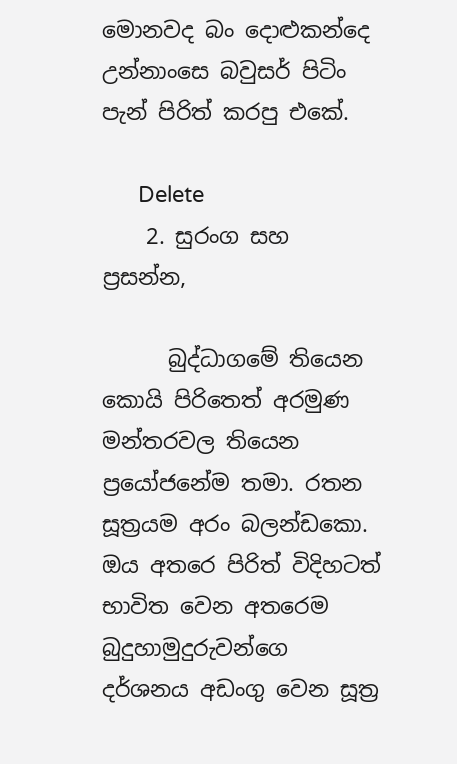මොනවද බං දොළුකන්දෙ උන්නාංසෙ බවුසර් පිටිං පැන් පිරිත් කරපු එකේ.

      Delete
    2. සුරංග සහ ප්‍රසන්න,

      බුද්ධාගමේ තියෙන කොයි පිරිතෙත් අරමුණ මන්තරවල තියෙන ප්‍රයෝජනේම තමා. රතන සූත්‍රයම අරං බලන්ඩකො. ඔය අතරෙ පිරිත් විදිහටත් භාවිත වෙන අතරෙම බුදුහාමුදුරුවන්ගෙ දර්ශනය අඩංගු වෙන සූත්‍ර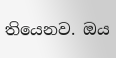තියෙනව. ඔය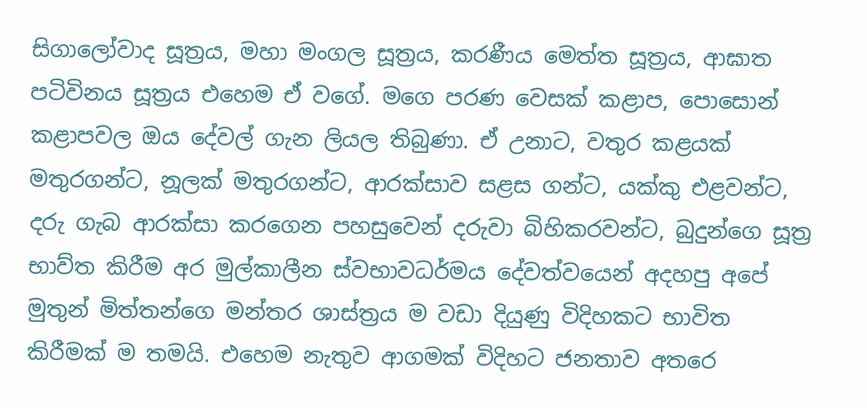සිගාලෝවාද සූත්‍රය, මහා මංගල සූත්‍රය, කරණීය මෙත්ත සූත්‍රය, ආඝාත පටිවිනය සූත්‍රය එහෙම ඒ වගේ. මගෙ පරණ වෙසක් කළාප, පොසොන් කළාපවල ඔය දේවල් ගැන ලියල තිබුණා. ඒ උනාට, වතුර කළයක් මතුරගන්ට, නූලක් මතුරගන්ට, ආරක්සාව සළස ගන්ට, යක්කු එළවන්ට, දරු ගැබ ආරක්සා කරගෙන පහසුවෙන් දරුවා බිහිකරවන්ට, බුදුන්ගෙ සූත්‍ර භාව්ත කිරීම අර මුල්කාලීන ස්වභාවධර්මය දේවත්වයෙන් අදහපු අපේ මුතුන් මිත්තන්ගෙ මන්තර ශාස්ත්‍රය ම වඩා දියුණු විදිහකට භාවිත කිරීමක් ම තමයි. එහෙම නැතුව ආගමක් විදිහට ජනතාව අතරෙ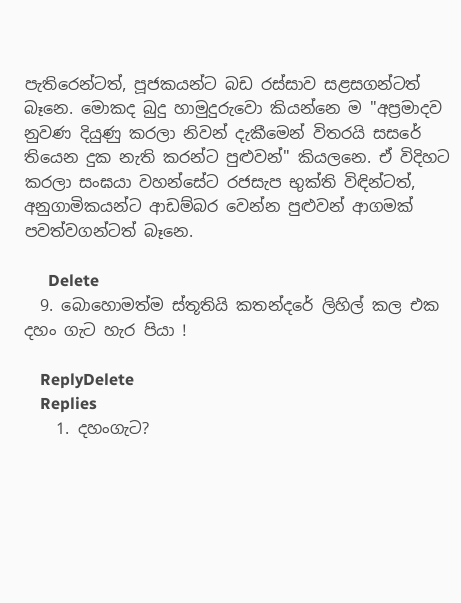පැතිරෙන්ටත්, පූජකයන්ට බඩ රස්සාව සළසගන්ටත් බෑනෙ. මොකද බුදු හාමුදුරුවො කියන්නෙ ම "අප්‍රමාදව නුවණ දියුණු කරලා නිවන් දැකීමෙන් විතරයි සසරේ තියෙන දුක නැති කරන්ට පුළුවන්" කියලනෙ. ඒ විදිහට කරලා සංඝයා වහන්සේට රජසැප භුක්ති විඳින්ටත්, අනුගාමිකයන්ට ආඩම්බර වෙන්න පුළුවන් ආගමක් පවත්වගන්ටත් බෑනෙ.

      Delete
  9. බොහොමත්ම ස්තූතියි කතන්දරේ ලිහිල් කල එක දහං ගැට හැර පියා !

    ReplyDelete
    Replies
    1. දහංගැට?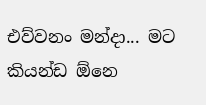එව්වනං මන්දා... මට කියන්ඩ ඕනෙ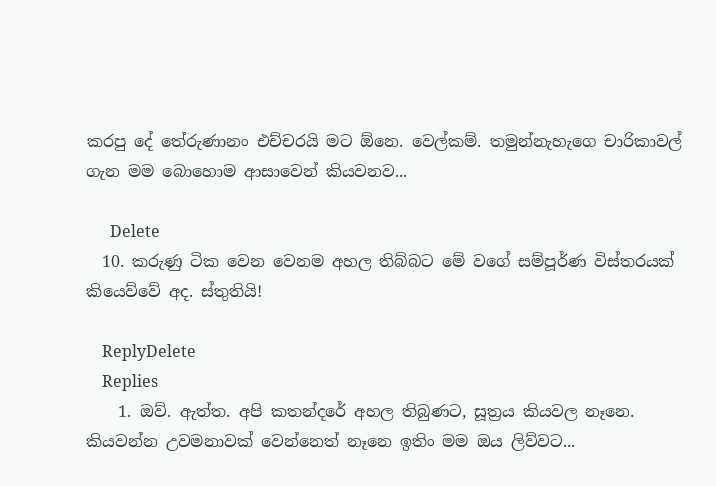කරපු දේ තේරුණානං එච්චරයි මට ඕනෙ. වෙල්කම්. තමුන්නැහැගෙ චාරිකාවල් ගැන මම බොහොම ආසාවෙන් කියවනව...

      Delete
  10. කරුණු ටික වෙන වෙනම අහල තිබ්බට මේ වගේ සම්පූර්ණ විස්තරයක් කියෙව්වේ අද. ස්තුතියි!

    ReplyDelete
    Replies
    1. ඔව්. ඇත්ත. අපි කතන්දරේ අහල තිබුණට, සූත්‍රය කියවල නෑනෙ. කියවන්න උවමනාවක් වෙන්නෙත් නෑනෙ ඉතිං මම ඔය ලිව්වට...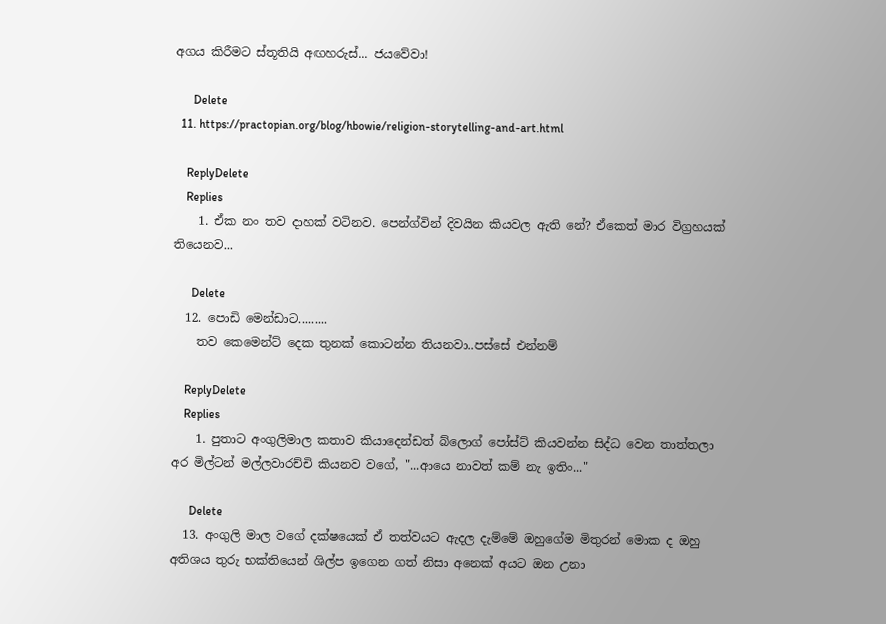අගය කිරීමට ස්තූතියි අඟහරුස්... ජයවේවා!

      Delete
  11. https://practopian.org/blog/hbowie/religion-storytelling-and-art.html

    ReplyDelete
    Replies
    1. ඒක නං තව දාහක් වටිනව. පෙන්ග්වින් දිවයින කියවල ඇති නේ? ඒකෙත් මාර විග්‍රහයක් තියෙනව...

      Delete
  12. පොඩි මෙන්ඩාට.........
    තව කෙමෙන්ට් දෙක තුනක් කොටන්න තියනවා..පස්සේ එන්නම්

    ReplyDelete
    Replies
    1. පුතාට අංගුලිමාල කතාව කියාදෙන්ඩත් බ්ලොග් පෝස්ට් කියවන්න සිද්ධ වෙන තාත්තලා අර මිල්ටන් මල්ලවාරච්චි කියනව වගේ, "...ආයෙ නාවත් කම් නැ ඉතිං..."

      Delete
  13. අංගුලි මාල වගේ දක්ෂයෙක් ඒ තත්වයට ඇදල දැම්මේ ඔහුගේම මිතුරන් මොක ද ඔහු අතිශය තුරු භක්තියෙන් ශිල්ප ඉගෙන ගත් නිසා අනෙක් අයට ඔන උනා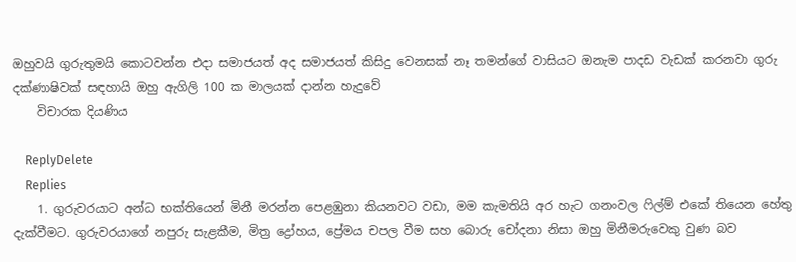ඔහුවයි ගුරුතුමයි කොටවන්න එදා සමාජයත් අද සමාජයත් කිසිදු වෙනසක් නෑ තමන්ගේ වාසියට ඔනැම පාදඩ වැඩක් කරනවා ගුරු දක්ණාෂිවක් සඳහායි ඔහු ඇගිලි 100 ක මාලයක් දාන්න හැදුවේ
    විචාරක දියණිය

    ReplyDelete
    Replies
    1. ගුරුවරයාට අන්ධ භක්තියෙන් මිනී මරන්න පෙළඹුනා කියනවට වඩා, මම කැමතියි අර හැට ගනංවල ෆිල්ම් එකේ තියෙන හේතු දැක්වීමට. ගුරුවරයාගේ නපුරු සැළකීම, මිත්‍ර ද්‍රෝහය, ප්‍රේමය චපල වීම සහ බොරු චෝදනා නිසා ඔහු මිනීමරුවෙකු වුණ බව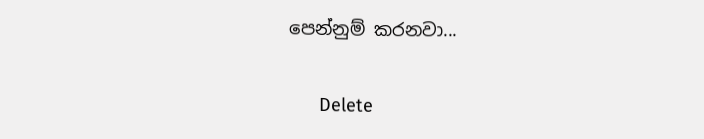පෙන්නුම් කරනවා...

      Delete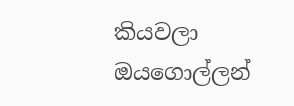කියවලා ඔයගොල්ලන්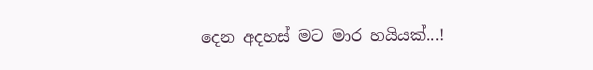දෙන අදහස් මට මාර හයියක්...!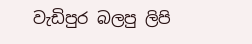වැඩිපුර බලපු ලිපි